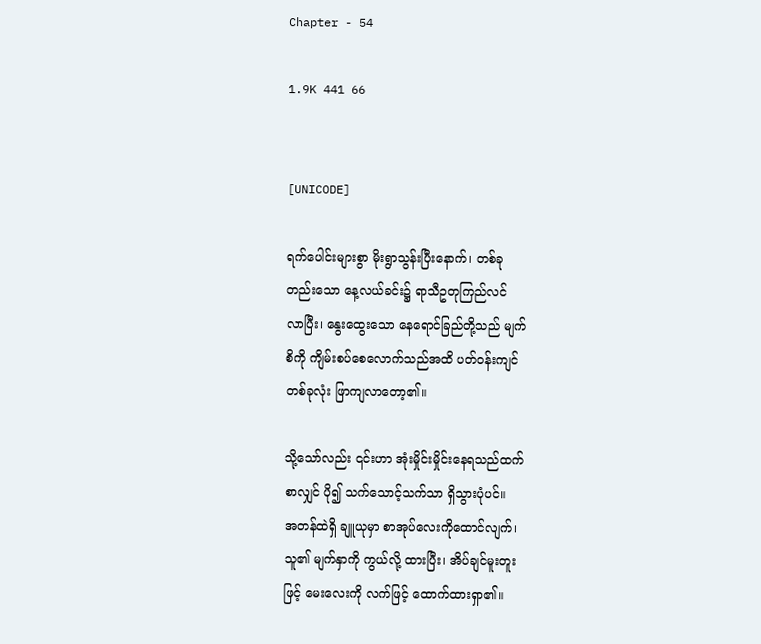Chapter - 54

1.9K 441 66


[UNICODE]

ရက်ပေါင်းများစွာ မိုးရွာသွန်းပြီးနောက်၊ တစ်ခု
တည်းသော နေ့လယ်ခင်း၌ ရာသီဥတုကြည်လင်
လာပြီး၊ နွေးထွေးသော နေရောင်ခြည်တို့သည် မျက်
စိကို ကျိမ်းစပ်စေလောက်သည်အထိ ပတ်ဝန်းကျင်
တစ်ခုလုံး ဖြာကျလာတော့၏။

သို့သော်လည်း ၎င်းဟာ အုံးမှိုင်းမှိုင်းနေရသည်ထက်
စာလျှင် ပို၍ သက်သောင့်သက်သာ ရှိသွားပုံပင်။
အတန်ထဲရှိ ချူယုမှာ စာအုပ်လေးကိုထောင်လျက်၊
သူ၏ မျက်နှာကို ကွယ်လို့ ထားပြီး၊ အိပ်ချင်မူးတူး
ဖြင့် မေးလေးကို လက်ဖြင့် ထောက်ထားရှာ၏။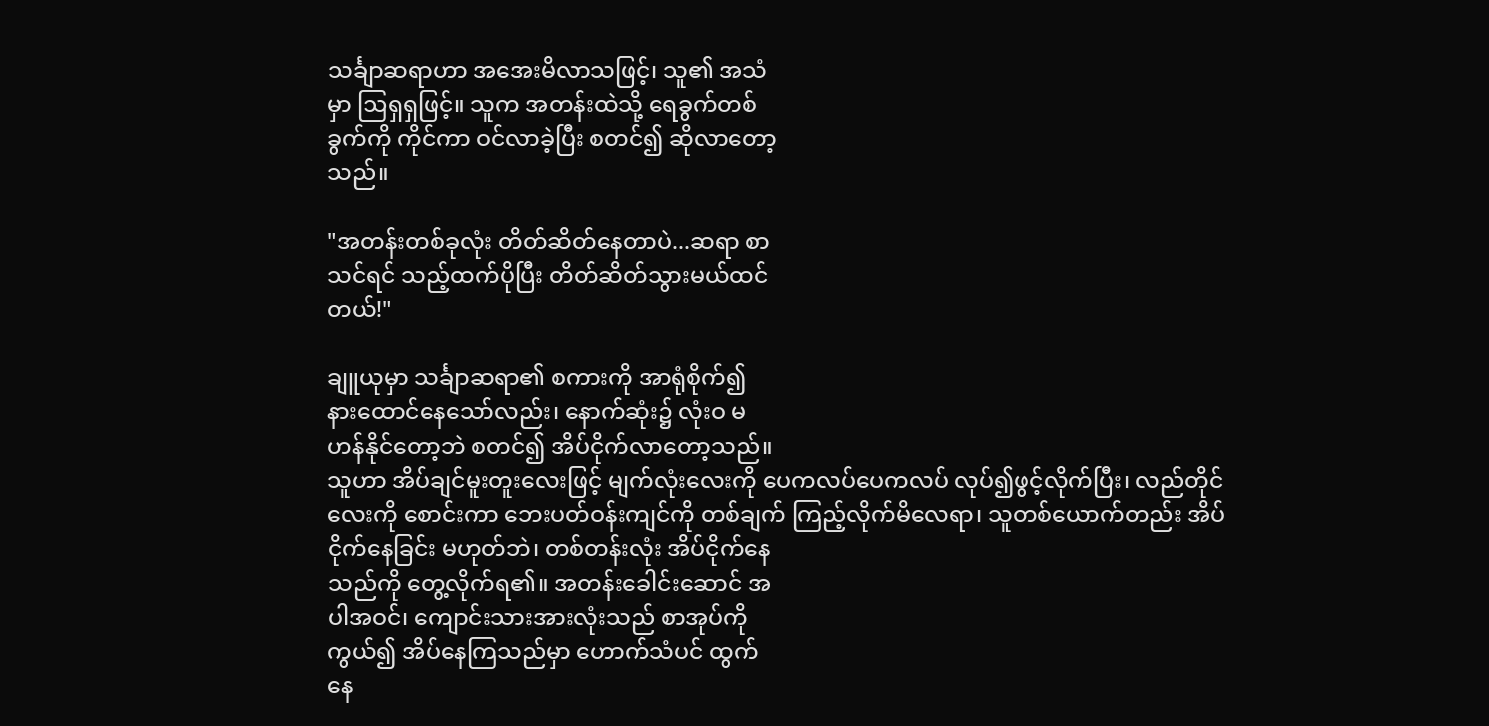သင်္ချာဆရာဟာ အအေးမိလာသဖြင့်၊ သူ၏ အသံ
မှာ ဩရှရှဖြင့်။ သူက အတန်းထဲသို့ ရေခွက်တစ်
ခွက်ကို ကိုင်ကာ ဝင်လာခဲ့ပြီး စတင်၍ ဆိုလာတော့
သည်။

"အတန်းတစ်ခုလုံး တိတ်ဆိတ်နေတာပဲ...ဆရာ စာ
သင်ရင် သည့်ထက်ပိုပြီး တိတ်ဆိတ်သွားမယ်ထင်
တယ်!"

ချူယုမှာ သင်္ချာဆရာ၏ စကားကို အာရုံစိုက်၍
နားထောင်နေသော်လည်း၊ နောက်ဆုံး၌ လုံးဝ မ
ဟန်နိုင်တော့ဘဲ စတင်၍ အိပ်ငိုက်လာတော့သည်။
သူဟာ အိပ်ချင်မူးတူးလေးဖြင့် မျက်လုံးလေးကို ပေကလပ်ပေကလပ် လုပ်၍ဖွင့်လိုက်ပြီး၊ လည်တိုင်
လေးကို စောင်းကာ ဘေးပတ်ဝန်းကျင်ကို တစ်ချက် ကြည့်လိုက်မိလေရာ၊ သူတစ်ယောက်တည်း အိပ်
ငိုက်နေခြင်း မဟုတ်ဘဲ၊ တစ်တန်းလုံး အိပ်ငိုက်နေ
သည်ကို တွေ့လိုက်ရ၏။ အတန်းခေါင်းဆောင် အ
ပါအဝင်၊ ကျောင်းသားအားလုံးသည် စာအုပ်ကို
ကွယ်၍ အိပ်နေကြသည်မှာ ဟောက်သံပင် ထွက်
နေ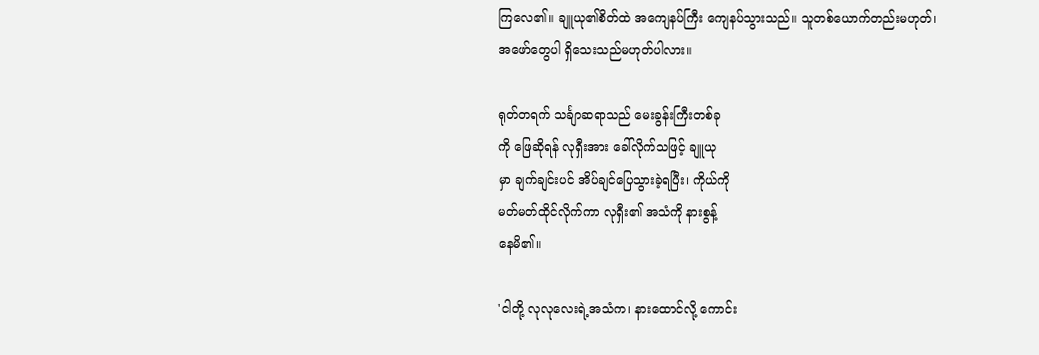ကြလေ၏။ ချူယု၏စိတ်ထဲ အကျေနပ်ကြီး ကျေနပ်သွားသည်။ သူတစ်ယောက်တည်းမဟုတ်၊
အဖော်တွေပါ ရှိသေးသည်မဟုတ်ပါလား။

ရုတ်တရက် သင်္ချာဆရာသည် မေးခွန်းကြီးတစ်ခု
ကို ဖြေဆိုရန် လုရှီးအား ခေါ်လိုက်သဖြင့် ချူယု
မှာ ချက်ချင်းပင် အိပ်ချင်ပြေသွားခဲ့ရပြီး၊ ကိုယ်ကို
မတ်မတ်ထိုင်လိုက်ကာ လုရှီး၏ အသံကို နားစွန့်
နေမိ၏။

'ငါတို့ လုလုလေးရဲ့အသံက၊ နားထောင်လို့ ကောင်း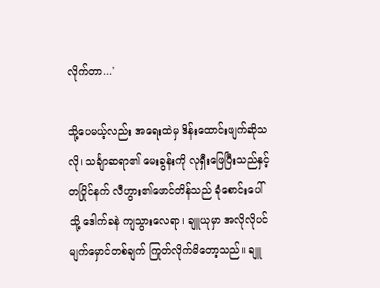လိုက်တာ...'

သို့ပေမယ့်လည်း အရေးထဲမှ ဒိန်းထောင်းဖျက်ဆိုသ
လို၊ သင်္ချာဆရာ၏ မေးခွန်းကို လုရှီးဖြေပြီးသည်နှင့်
တပြိုင်နက် လီဟွား၏ဖောင်တိန်သည် ခုံစောင်းပေါ်
သို့ ဒေါက်ခနဲ ကျသွားလေရာ၊ ချူယုမှာ အလိုလိုပင်
မျက်မှောင်တစ်ချက် ကြုတ်လိုက်မိတော့သည်။ ချူ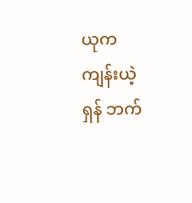ယုက ကျန်းယဲ့ရှန် ဘက်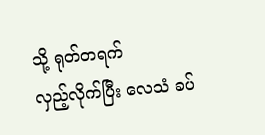သို့ ရုတ်တရက်
လှည့်လိုက်ပြီး လေသံ ခပ်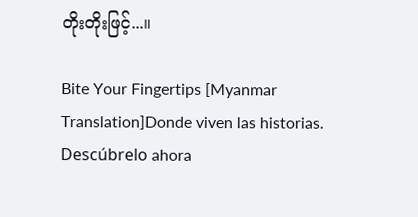တိုးတိုးဖြင့်...။

Bite Your Fingertips [Myanmar Translation]Donde viven las historias. Descúbrelo ahora